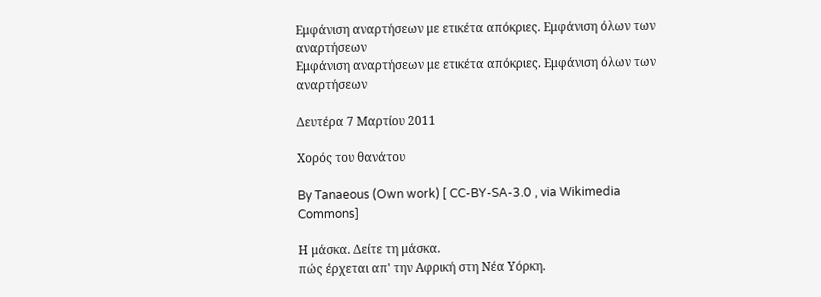Εμφάνιση αναρτήσεων με ετικέτα απόκριες. Εμφάνιση όλων των αναρτήσεων
Εμφάνιση αναρτήσεων με ετικέτα απόκριες. Εμφάνιση όλων των αναρτήσεων

Δευτέρα 7 Μαρτίου 2011

Χορός του θανάτου

By Tanaeous (Own work) [ CC-BY-SA-3.0 , via Wikimedia Commons]

Η μάσκα. Δείτε τη μάσκα.
πώς έρχεται απ' την Αφρική στη Νέα Υόρκη.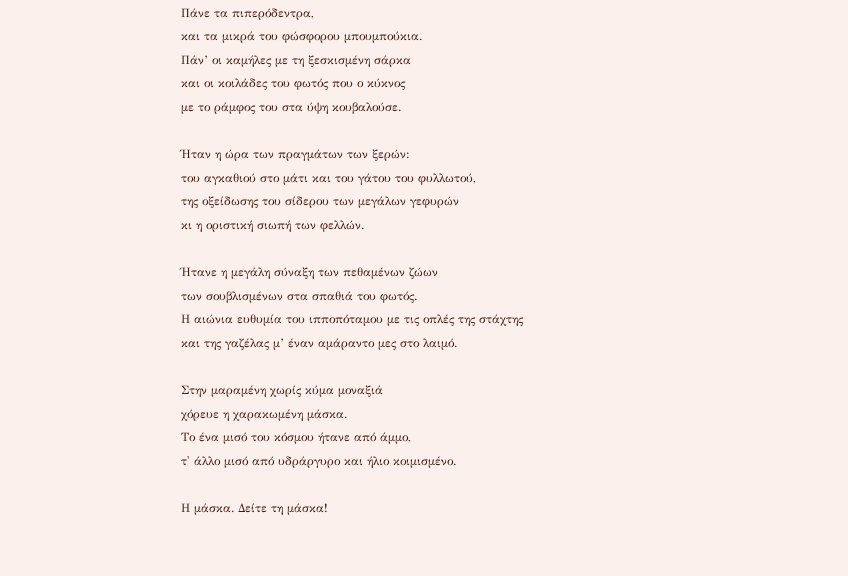Πάνε τα πιπερόδεντρα,
και τα μικρά του φώσφορου μπουμπούκια.
Πάν’ οι καμήλες με τη ξεσκισμένη σάρκα
και οι κοιλάδες του φωτός που ο κύκνος
με το ράμφος του στα ύψη κουβαλούσε.

Ήταν η ώρα των πραγμάτων των ξερών:
του αγκαθιού στο μάτι και του γάτου του φυλλωτού,
της οξείδωσης του σίδερου των μεγάλων γεφυρών
κι η οριστική σιωπή των φελλών.

Ήτανε η μεγάλη σύναξη των πεθαμένων ζώων
των σουβλισμένων στα σπαθιά του φωτός.
Η αιώνια ευθυμία του ιπποπόταμου με τις οπλές της στάχτης
και της γαζέλας μ’ έναν αμάραντο μες στο λαιμό.

Στην μαραμένη χωρίς κύμα μοναξιά
χόρευε η χαρακωμένη μάσκα.
Το ένα μισό του κόσμου ήτανε από άμμο,
τ' άλλο μισό από υδράργυρο και ήλιο κοιμισμένο.

Η μάσκα. Δείτε τη μάσκα!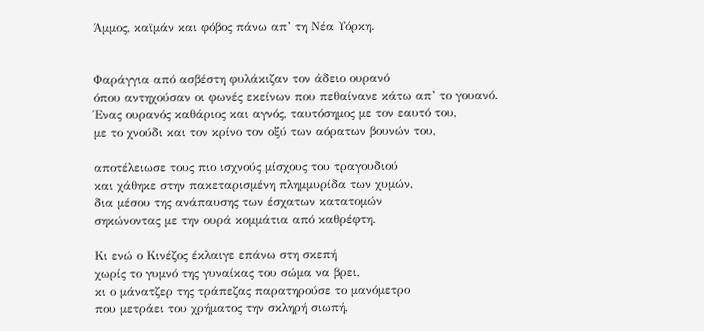Άμμος, καϊμάν και φόβος πάνω απ’ τη Νέα Υόρκη.


Φαράγγια από ασβέστη φυλάκιζαν τον άδειο ουρανό
όπου αντηχούσαν οι φωνές εκείνων που πεθαίνανε κάτω απ’ το γουανό.
Ένας ουρανός καθάριος και αγνός, ταυτόσημος με τον εαυτό του,
με το χνούδι και τον κρίνο τον οξύ των αόρατων βουνών του,

αποτέλειωσε τους πιο ισχνούς μίσχους του τραγουδιού
και χάθηκε στην πακεταρισμένη πλημμυρίδα των χυμών,
δια μέσου της ανάπαυσης των έσχατων κατατομών
σηκώνοντας με την ουρά κομμάτια από καθρέφτη.

Κι ενώ ο Κινέζος έκλαιγε επάνω στη σκεπή
χωρίς το γυμνό της γυναίκας του σώμα να βρει,
κι ο μάνατζερ της τράπεζας παρατηρούσε το μανόμετρο
που μετράει του χρήματος την σκληρή σιωπή,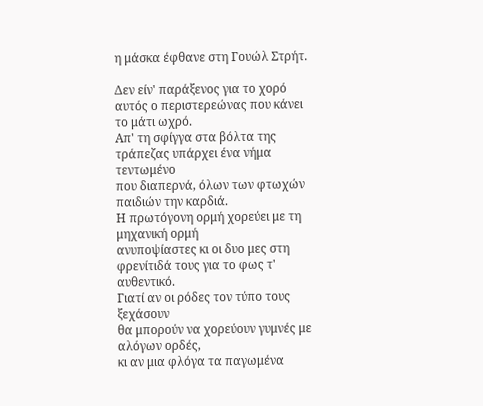η μάσκα έφθανε στη Γουώλ Στρήτ.

Δεν είν' παράξενος για το χορό
αυτός ο περιστερεώνας που κάνει το μάτι ωχρό.
Απ' τη σφίγγα στα βόλτα της τράπεζας υπάρχει ένα νήμα τεντωμένο
που διαπερνά, όλων των φτωχών παιδιών την καρδιά.
Η πρωτόγονη ορμή χορεύει με τη μηχανική ορμή
ανυποψίαστες κι οι δυο μες στη φρενίτιδά τους για το φως τ' αυθεντικό.
Γιατί αν οι ρόδες τον τύπο τους ξεχάσουν
θα μπορούν να χορεύουν γυμνές με αλόγων ορδές,
κι αν μια φλόγα τα παγωμένα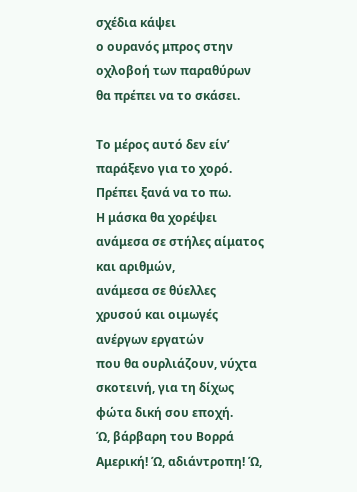σχέδια κάψει
ο ουρανός μπρος στην οχλοβοή των παραθύρων θα πρέπει να το σκάσει.

Το μέρος αυτό δεν είν’ παράξενο για το χορό. Πρέπει ξανά να το πω.
Η μάσκα θα χορέψει ανάμεσα σε στήλες αίματος και αριθμών,
ανάμεσα σε θύελλες χρυσού και οιμωγές ανέργων εργατών
που θα ουρλιάζουν, νύχτα σκοτεινή, για τη δίχως φώτα δική σου εποχή.
Ώ, βάρβαρη του Βορρά Αμερική! Ώ, αδιάντροπη! Ώ,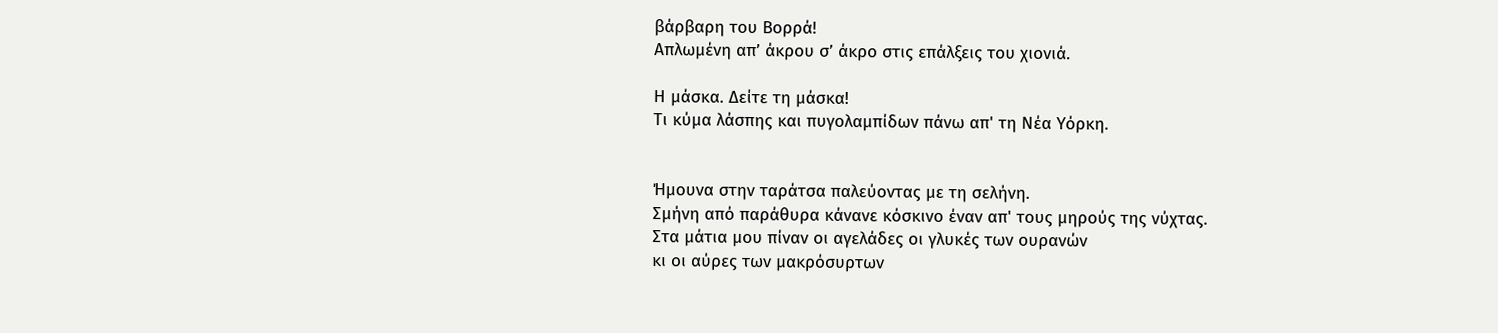βάρβαρη του Βορρά!
Απλωμένη απ’ άκρου σ’ άκρο στις επάλξεις του χιονιά.

Η μάσκα. Δείτε τη μάσκα!
Τι κύμα λάσπης και πυγολαμπίδων πάνω απ' τη Νέα Υόρκη.


Ήμουνα στην ταράτσα παλεύοντας με τη σελήνη.
Σμήνη από παράθυρα κάνανε κόσκινο έναν απ' τους μηρούς της νύχτας.
Στα μάτια μου πίναν οι αγελάδες οι γλυκές των ουρανών
κι οι αύρες των μακρόσυρτων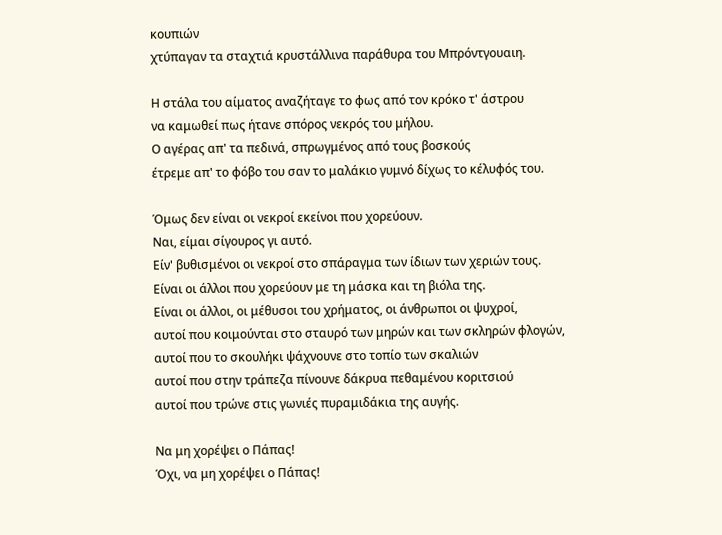κουπιών
χτύπαγαν τα σταχτιά κρυστάλλινα παράθυρα του Μπρόντγουαιη.

Η στάλα του αίματος αναζήταγε το φως από τον κρόκο τ' άστρου
να καμωθεί πως ήτανε σπόρος νεκρός του μήλου.
Ο αγέρας απ' τα πεδινά, σπρωγμένος από τους βοσκούς
έτρεμε απ' το φόβο του σαν το μαλάκιο γυμνό δίχως το κέλυφός του.

Όμως δεν είναι οι νεκροί εκείνοι που χορεύουν.
Ναι, είμαι σίγουρος γι αυτό.
Είν' βυθισμένοι οι νεκροί στο σπάραγμα των ίδιων των χεριών τους.
Είναι οι άλλοι που χορεύουν με τη μάσκα και τη βιόλα της.
Είναι οι άλλοι, οι μέθυσοι του χρήματος, οι άνθρωποι οι ψυχροί,
αυτοί που κοιμούνται στο σταυρό των μηρών και των σκληρών φλογών,
αυτοί που το σκουλήκι ψάχνουνε στο τοπίο των σκαλιών
αυτοί που στην τράπεζα πίνουνε δάκρυα πεθαμένου κοριτσιού
αυτοί που τρώνε στις γωνιές πυραμιδάκια της αυγής.

Να μη χορέψει ο Πάπας!
Όχι, να μη χορέψει ο Πάπας!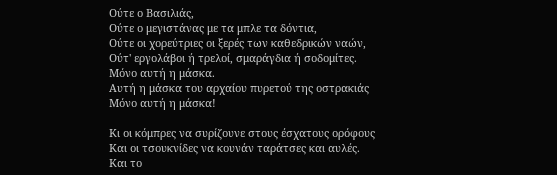Ούτε ο Βασιλιάς,
Ούτε ο μεγιστάνας με τα μπλε τα δόντια,
Ούτε οι χορεύτριες οι ξερές των καθεδρικών ναών,
Ούτ' εργολάβοι ή τρελοί, σμαράγδια ή σοδομίτες.
Μόνο αυτή η μάσκα.
Αυτή η μάσκα του αρχαίου πυρετού της οστρακιάς
Μόνο αυτή η μάσκα!

Κι οι κόμπρες να συρίζουνε στους έσχατους ορόφους
Και οι τσουκνίδες να κουνάν ταράτσες και αυλές.
Και το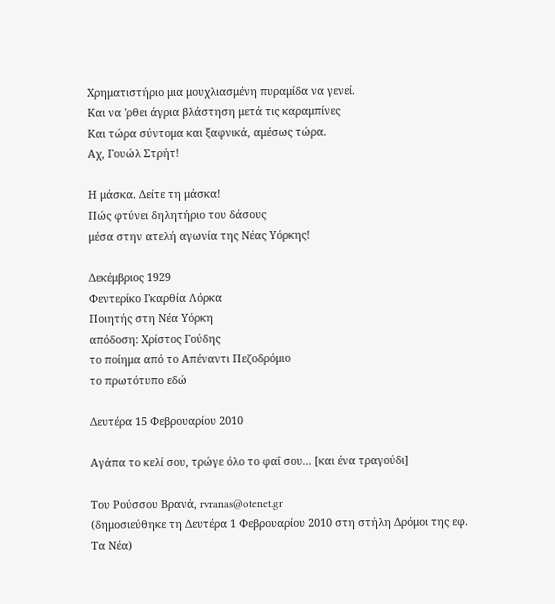Χρηματιστήριο μια μουχλιασμένη πυραμίδα να γενεί.
Και να 'ρθει άγρια βλάστηση μετά τις καραμπίνες
Και τώρα σύντομα και ξαφνικά, αμέσως τώρα.
Αχ, Γουώλ Στρήτ!

Η μάσκα. Δείτε τη μάσκα!
Πώς φτύνει δηλητήριο του δάσους
μέσα στην ατελή αγωνία της Νέας Υόρκης!

Δεκέμβριος 1929
Φεντερίκο Γκαρθία Λόρκα
Ποιητής στη Νέα Υόρκη
απόδοση: Χρίστος Γούδης
το ποίημα από το Απέναντι Πεζοδρόμιο
το πρωτότυπο εδώ

Δευτέρα 15 Φεβρουαρίου 2010

Αγάπα το κελί σου, τρώγε όλο το φαΐ σου... [και ένα τραγούδι]

Του Ρούσσου Βρανά, rvranas@otenet.gr
(δημοσιεύθηκε τη Δευτέρα 1 Φεβρουαρίου 2010 στη στήλη Δρόμοι της εφ. Τα Νέα)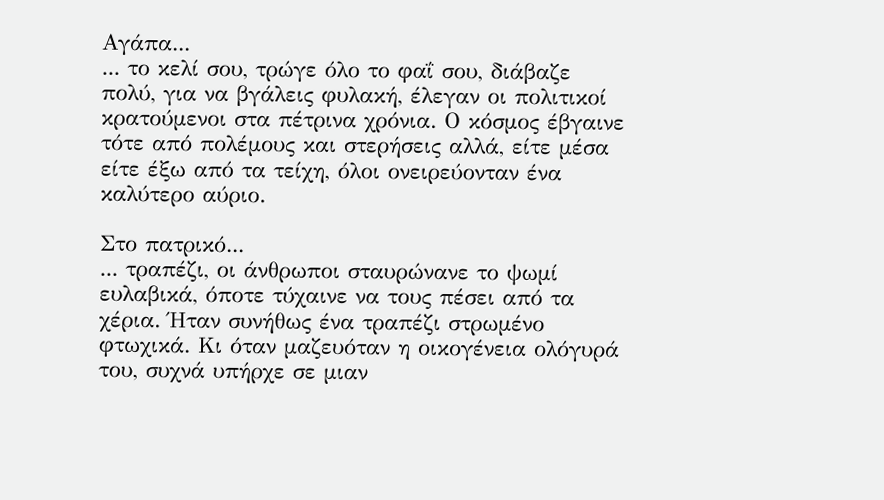Αγάπα...
... το κελί σου, τρώγε όλο το φαΐ σου, διάβαζε πολύ, για να βγάλεις φυλακή, έλεγαν οι πολιτικοί κρατούμενοι στα πέτρινα χρόνια. Ο κόσμος έβγαινε τότε από πολέμους και στερήσεις αλλά, είτε μέσα είτε έξω από τα τείχη, όλοι ονειρεύονταν ένα καλύτερο αύριο.

Στο πατρικό...
... τραπέζι, οι άνθρωποι σταυρώνανε το ψωμί ευλαβικά, όποτε τύχαινε να τους πέσει από τα χέρια. Ήταν συνήθως ένα τραπέζι στρωμένο φτωχικά. Κι όταν μαζευόταν η οικογένεια ολόγυρά του, συχνά υπήρχε σε μιαν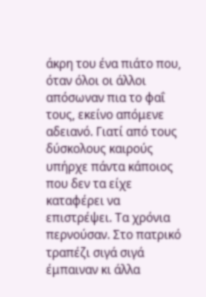άκρη του ένα πιάτο που, όταν όλοι οι άλλοι απόσωναν πια το φαΐ τους, εκείνο απόμενε αδειανό. Γιατί από τους δύσκολους καιρούς υπήρχε πάντα κάποιος που δεν τα είχε καταφέρει να επιστρέψει. Τα χρόνια περνούσαν. Στο πατρικό τραπέζι σιγά σιγά έμπαιναν κι άλλα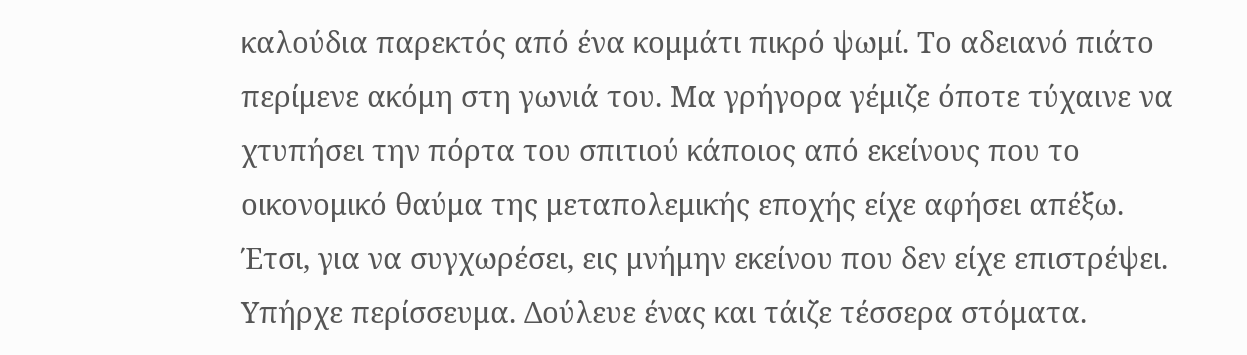καλούδια παρεκτός από ένα κομμάτι πικρό ψωμί. Το αδειανό πιάτο περίμενε ακόμη στη γωνιά του. Μα γρήγορα γέμιζε όποτε τύχαινε να χτυπήσει την πόρτα του σπιτιού κάποιος από εκείνους που το οικονομικό θαύμα της μεταπολεμικής εποχής είχε αφήσει απέξω. Έτσι, για να συγχωρέσει, εις μνήμην εκείνου που δεν είχε επιστρέψει. Υπήρχε περίσσευμα. Δούλευε ένας και τάιζε τέσσερα στόματα.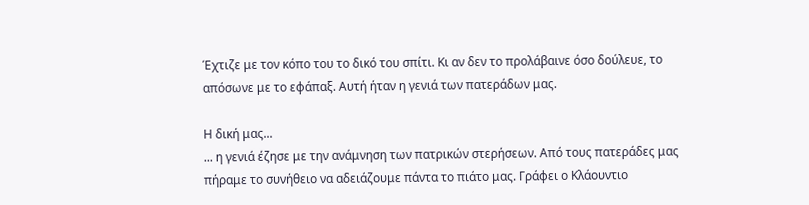Έχτιζε με τον κόπο του το δικό του σπίτι. Κι αν δεν το προλάβαινε όσο δούλευε, το απόσωνε με το εφάπαξ. Αυτή ήταν η γενιά των πατεράδων μας.

Η δική μας...
... η γενιά έζησε με την ανάμνηση των πατρικών στερήσεων. Από τους πατεράδες μας πήραμε το συνήθειο να αδειάζουμε πάντα το πιάτο μας. Γράφει ο Κλάουντιο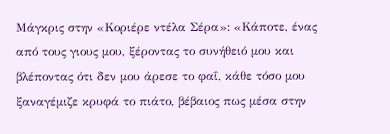Μάγκρις στην «Κοριέρε ντέλα Σέρα»: «Κάποτε, ένας από τους γιους μου, ξέροντας το συνήθειό μου και βλέποντας ότι δεν μου άρεσε το φαΐ, κάθε τόσο μου ξαναγέμιζε κρυφά το πιάτο, βέβαιος πως μέσα στην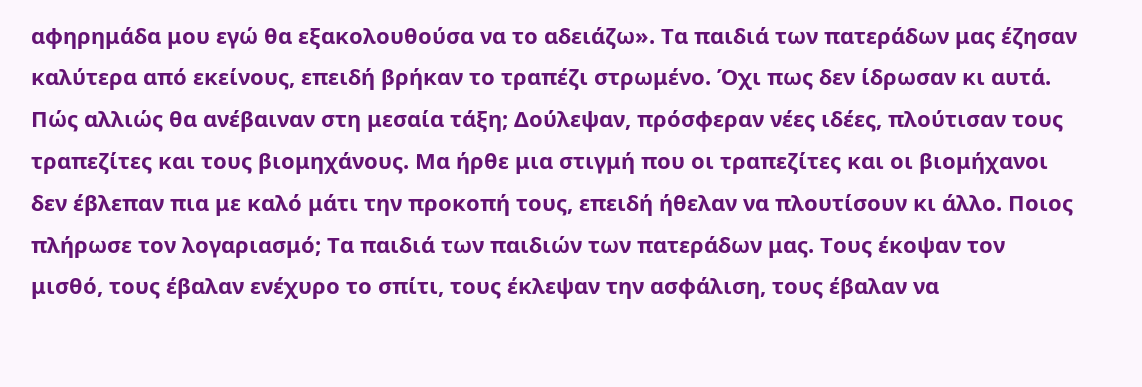αφηρημάδα μου εγώ θα εξακολουθούσα να το αδειάζω». Τα παιδιά των πατεράδων μας έζησαν καλύτερα από εκείνους, επειδή βρήκαν το τραπέζι στρωμένο. Όχι πως δεν ίδρωσαν κι αυτά. Πώς αλλιώς θα ανέβαιναν στη μεσαία τάξη; Δούλεψαν, πρόσφεραν νέες ιδέες, πλούτισαν τους τραπεζίτες και τους βιομηχάνους. Μα ήρθε μια στιγμή που οι τραπεζίτες και οι βιομήχανοι δεν έβλεπαν πια με καλό μάτι την προκοπή τους, επειδή ήθελαν να πλουτίσουν κι άλλο. Ποιος πλήρωσε τον λογαριασμό; Τα παιδιά των παιδιών των πατεράδων μας. Τους έκοψαν τον μισθό, τους έβαλαν ενέχυρο το σπίτι, τους έκλεψαν την ασφάλιση, τους έβαλαν να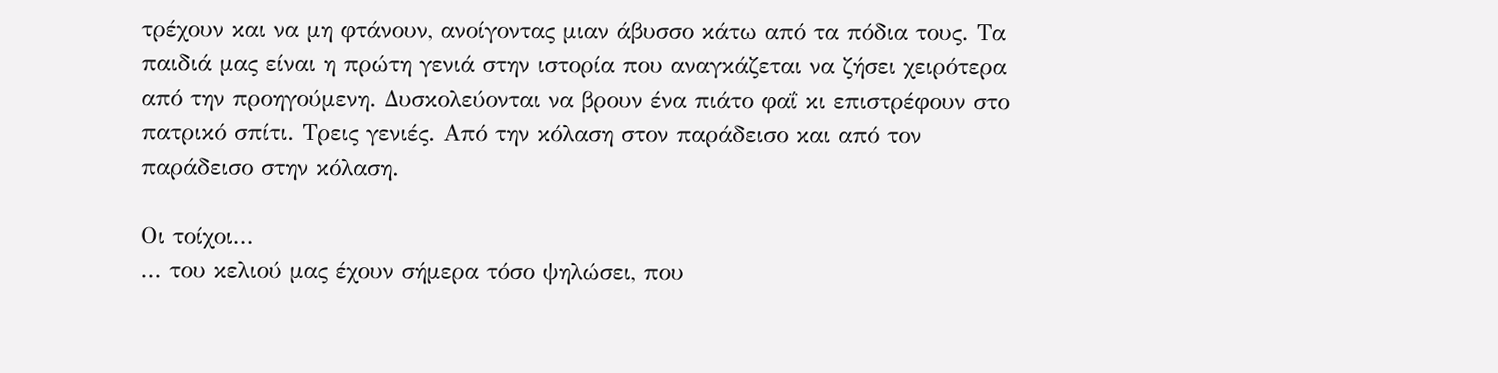τρέχουν και να μη φτάνουν, ανοίγοντας μιαν άβυσσο κάτω από τα πόδια τους. Τα παιδιά μας είναι η πρώτη γενιά στην ιστορία που αναγκάζεται να ζήσει χειρότερα από την προηγούμενη. Δυσκολεύονται να βρουν ένα πιάτο φαΐ κι επιστρέφουν στο πατρικό σπίτι. Τρεις γενιές. Από την κόλαση στον παράδεισο και από τον παράδεισο στην κόλαση.

Οι τοίχοι...
... του κελιού μας έχουν σήμερα τόσο ψηλώσει, που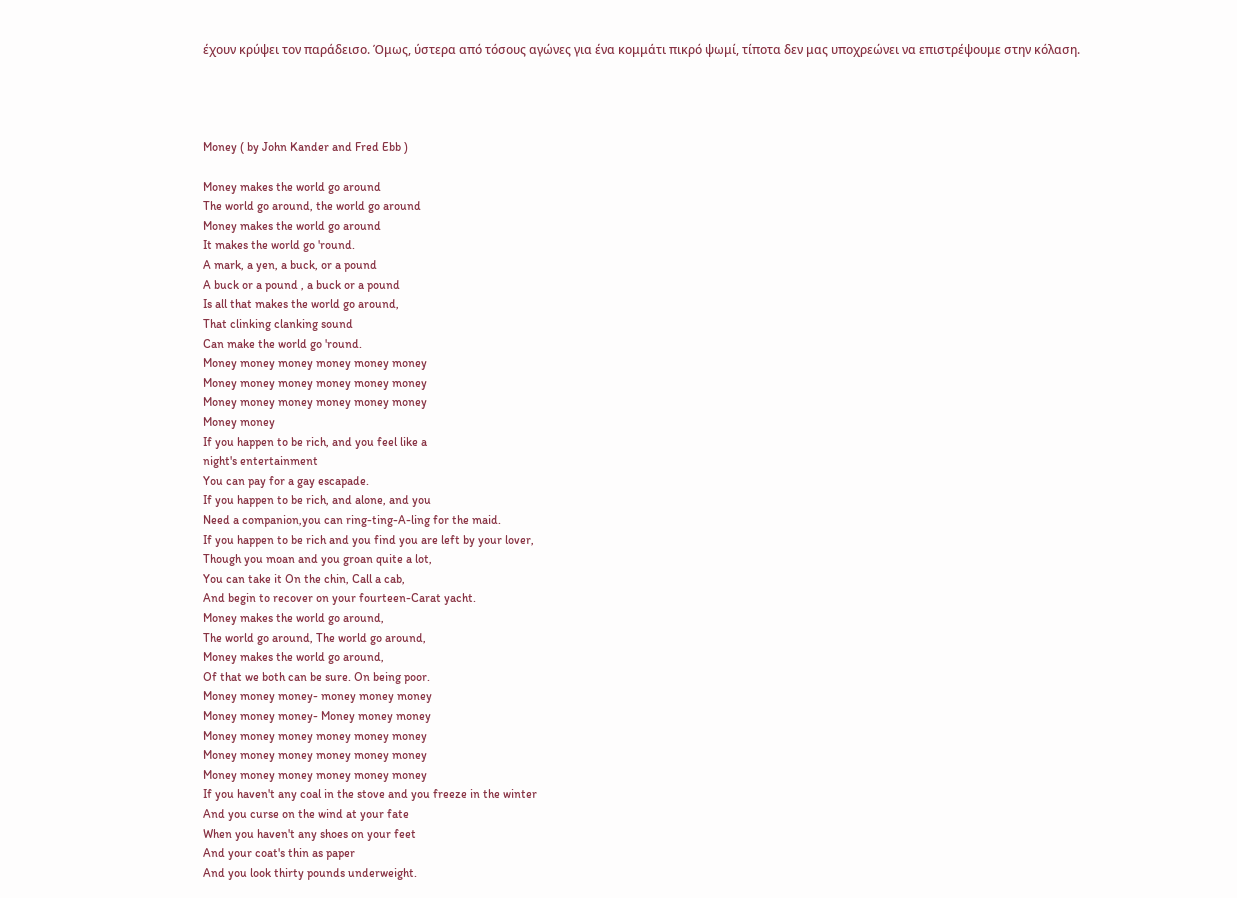έχουν κρύψει τον παράδεισο. Όμως, ύστερα από τόσους αγώνες για ένα κομμάτι πικρό ψωμί, τίποτα δεν μας υποχρεώνει να επιστρέψουμε στην κόλαση.




Money ( by John Kander and Fred Ebb )

Money makes the world go around
The world go around, the world go around
Money makes the world go around
It makes the world go 'round.
A mark, a yen, a buck, or a pound
A buck or a pound , a buck or a pound
Is all that makes the world go around,
That clinking clanking sound
Can make the world go 'round.
Money money money money money money
Money money money money money money
Money money money money money money
Money money
If you happen to be rich, and you feel like a
night's entertainment
You can pay for a gay escapade.
If you happen to be rich, and alone, and you
Need a companion,you can ring-ting-A-ling for the maid.
If you happen to be rich and you find you are left by your lover,
Though you moan and you groan quite a lot,
You can take it On the chin, Call a cab,
And begin to recover on your fourteen-Carat yacht.
Money makes the world go around,
The world go around, The world go around,
Money makes the world go around,
Of that we both can be sure. On being poor.
Money money money- money money money
Money money money- Money money money
Money money money money money money
Money money money money money money
Money money money money money money
If you haven't any coal in the stove and you freeze in the winter
And you curse on the wind at your fate
When you haven't any shoes on your feet
And your coat's thin as paper
And you look thirty pounds underweight.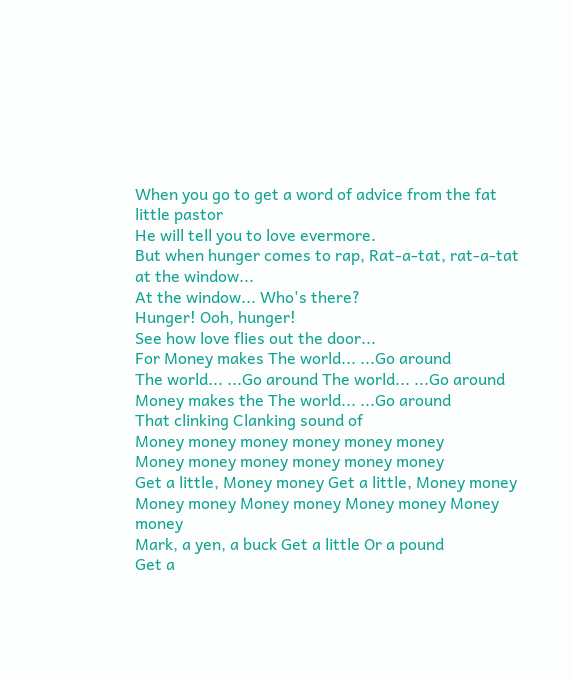When you go to get a word of advice from the fat little pastor
He will tell you to love evermore.
But when hunger comes to rap, Rat-a-tat, rat-a-tat at the window...
At the window... Who's there?
Hunger! Ooh, hunger!
See how love flies out the door...
For Money makes The world... ...Go around
The world... ...Go around The world... ...Go around
Money makes the The world... ...Go around
That clinking Clanking sound of
Money money money money money money
Money money money money money money
Get a little, Money money Get a little, Money money
Money money Money money Money money Money money
Mark, a yen, a buck Get a little Or a pound
Get a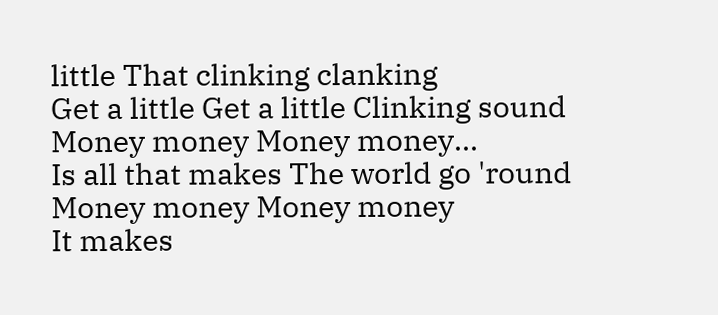little That clinking clanking
Get a little Get a little Clinking sound
Money money Money money...
Is all that makes The world go 'round
Money money Money money
It makes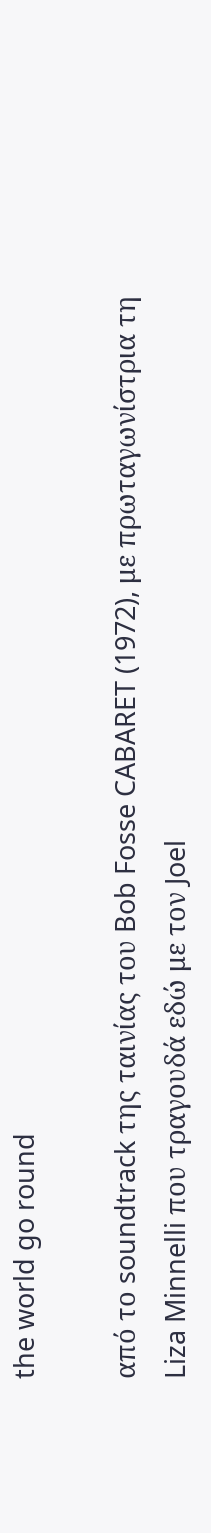the world go round

από το soundtrack της ταινίας του Bob Fosse CABARET (1972), με πρωταγωνίστρια τη Liza Minnelli που τραγουδά εδώ με τον Joel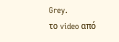Grey.
το video από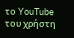το YouTube του χρήστη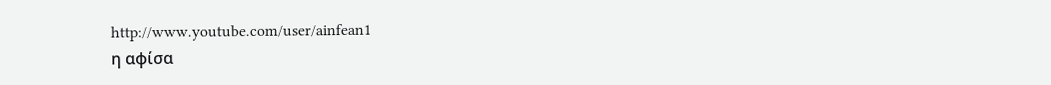http://www.youtube.com/user/ainfean1
η αφίσα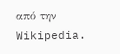από την Wikipedia.